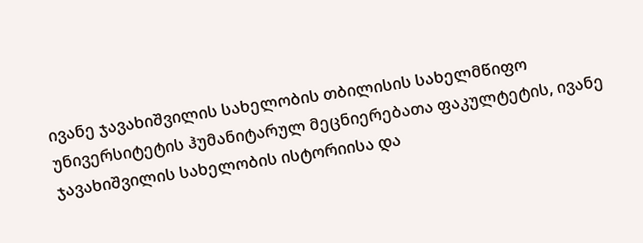ივანე ჯავახიშვილის სახელობის თბილისის სახელმწიფო უნივერსიტეტის ჰუმანიტარულ მეცნიერებათა ფაკულტეტის, ივანე ჯავახიშვილის სახელობის ისტორიისა და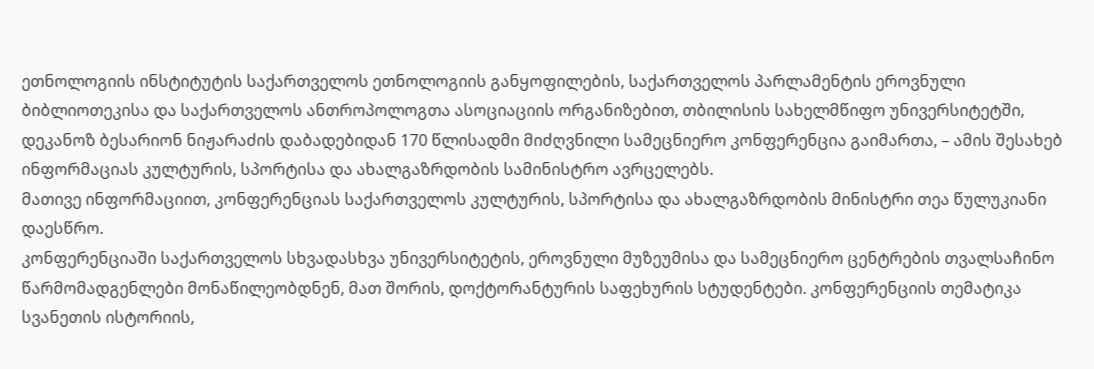ეთნოლოგიის ინსტიტუტის საქართველოს ეთნოლოგიის განყოფილების, საქართველოს პარლამენტის ეროვნული ბიბლიოთეკისა და საქართველოს ანთროპოლოგთა ასოციაციის ორგანიზებით, თბილისის სახელმწიფო უნივერსიტეტში, დეკანოზ ბესარიონ ნიჟარაძის დაბადებიდან 170 წლისადმი მიძღვნილი სამეცნიერო კონფერენცია გაიმართა, – ამის შესახებ ინფორმაციას კულტურის, სპორტისა და ახალგაზრდობის სამინისტრო ავრცელებს.
მათივე ინფორმაციით, კონფერენციას საქართველოს კულტურის, სპორტისა და ახალგაზრდობის მინისტრი თეა წულუკიანი დაესწრო.
კონფერენციაში საქართველოს სხვადასხვა უნივერსიტეტის, ეროვნული მუზეუმისა და სამეცნიერო ცენტრების თვალსაჩინო წარმომადგენლები მონაწილეობდნენ, მათ შორის, დოქტორანტურის საფეხურის სტუდენტები. კონფერენციის თემატიკა სვანეთის ისტორიის,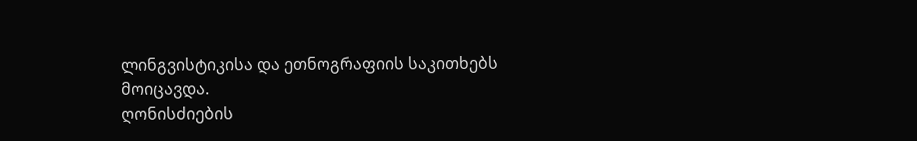ლინგვისტიკისა და ეთნოგრაფიის საკითხებს მოიცავდა.
ღონისძიების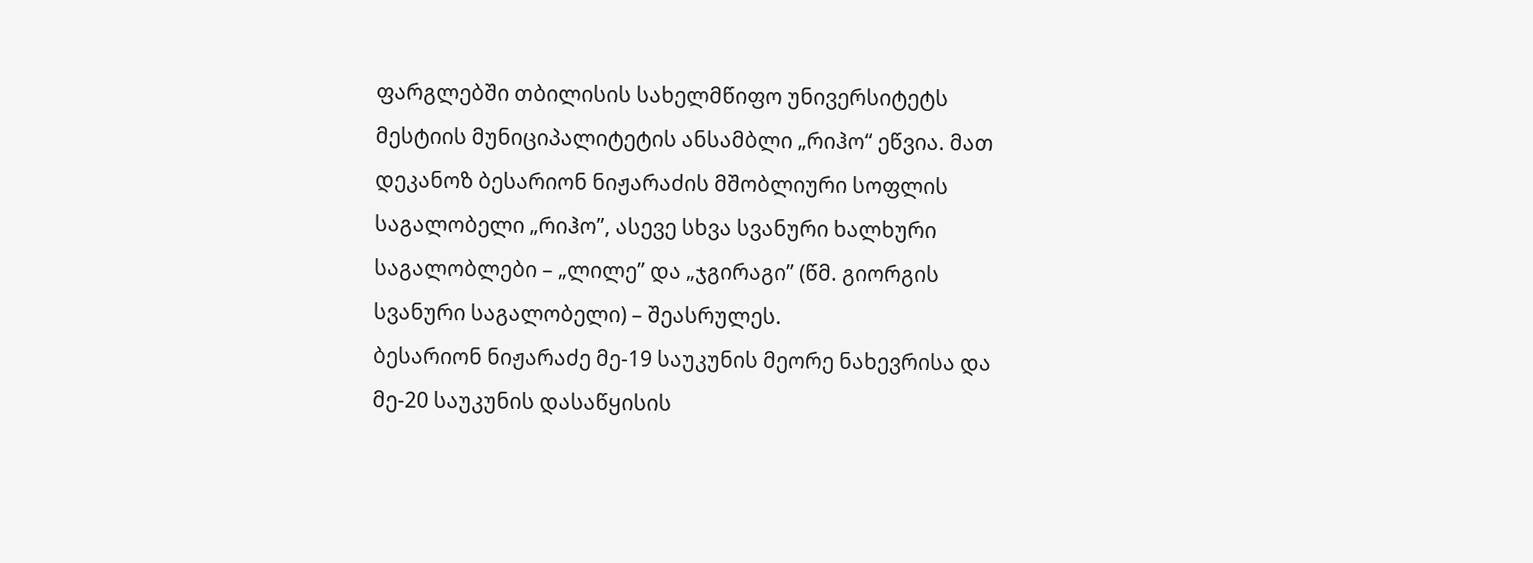ფარგლებში თბილისის სახელმწიფო უნივერსიტეტს მესტიის მუნიციპალიტეტის ანსამბლი „რიჰო“ ეწვია. მათ დეკანოზ ბესარიონ ნიჟარაძის მშობლიური სოფლის საგალობელი „რიჰო”, ასევე სხვა სვანური ხალხური საგალობლები – „ლილე” და „ჯგირაგი” (წმ. გიორგის სვანური საგალობელი) – შეასრულეს.
ბესარიონ ნიჟარაძე მე-19 საუკუნის მეორე ნახევრისა და მე-20 საუკუნის დასაწყისის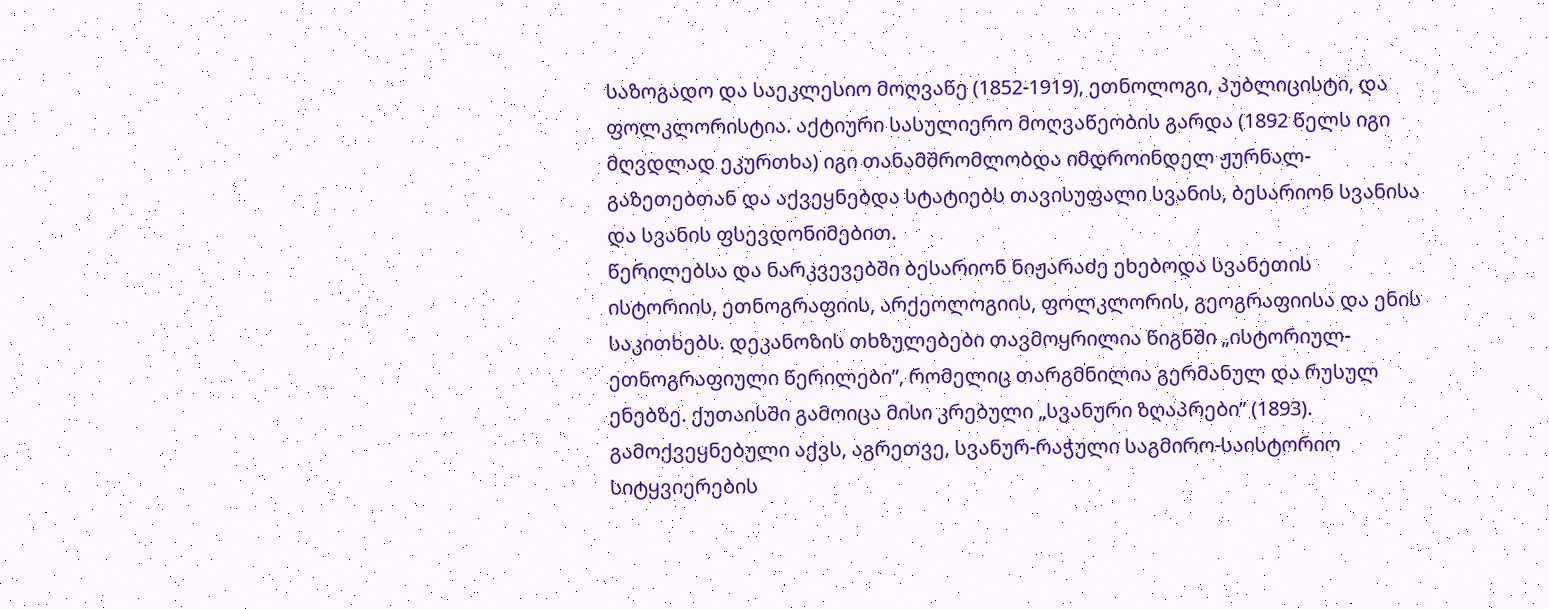საზოგადო და საეკლესიო მოღვაწე (1852-1919), ეთნოლოგი, პუბლიცისტი, და ფოლკლორისტია. აქტიური სასულიერო მოღვაწეობის გარდა (1892 წელს იგი მღვდლად ეკურთხა) იგი თანამშრომლობდა იმდროინდელ ჟურნალ-გაზეთებთან და აქვეყნებდა სტატიებს თავისუფალი სვანის, ბესარიონ სვანისა და სვანის ფსევდონიმებით.
წერილებსა და ნარკვევებში ბესარიონ ნიჟარაძე ეხებოდა სვანეთის ისტორიის, ეთნოგრაფიის, არქეოლოგიის, ფოლკლორის, გეოგრაფიისა და ენის საკითხებს. დეკანოზის თხზულებები თავმოყრილია წიგნში „ისტორიულ-ეთნოგრაფიული წერილები”, რომელიც თარგმნილია გერმანულ და რუსულ ენებზე. ქუთაისში გამოიცა მისი კრებული „სვანური ზღაპრები” (1893). გამოქვეყნებული აქვს, აგრეთვე, სვანურ-რაჭული საგმირო-საისტორიო სიტყვიერების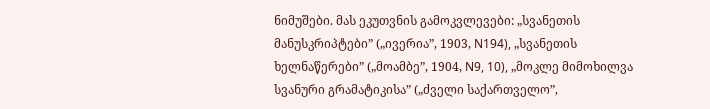ნიმუშები. მას ეკუთვნის გამოკვლევები: „სვანეთის მანუსკრიპტები” („ივერია”, 1903, N194), „სვანეთის ხელნაწერები” („მოამბე”, 1904, N9, 10), „მოკლე მიმოხილვა სვანური გრამატიკისა” („ძველი საქართველო”,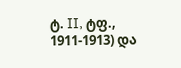ტ. II, ტფ., 1911-1913) და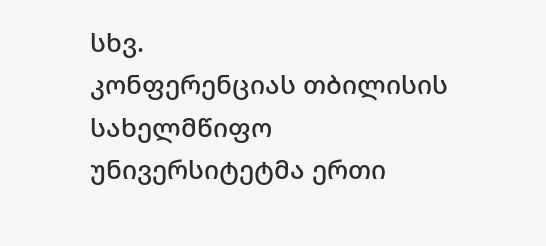სხვ.
კონფერენციას თბილისის სახელმწიფო უნივერსიტეტმა ერთი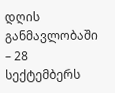დღის განმავლობაში – 28 სექტემბერს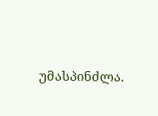უმასპინძლა.